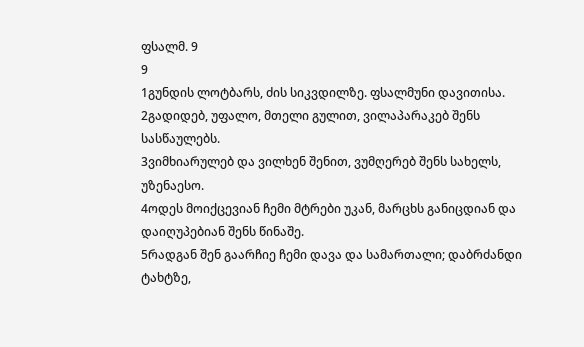ფსალმ. 9
9
1გუნდის ლოტბარს, ძის სიკვდილზე. ფსალმუნი დავითისა.
2გადიდებ, უფალო, მთელი გულით, ვილაპარაკებ შენს სასწაულებს.
3ვიმხიარულებ და ვილხენ შენით, ვუმღერებ შენს სახელს, უზენაესო.
4ოდეს მოიქცევიან ჩემი მტრები უკან, მარცხს განიცდიან და დაიღუპებიან შენს წინაშე.
5რადგან შენ გაარჩიე ჩემი დავა და სამართალი; დაბრძანდი ტახტზე,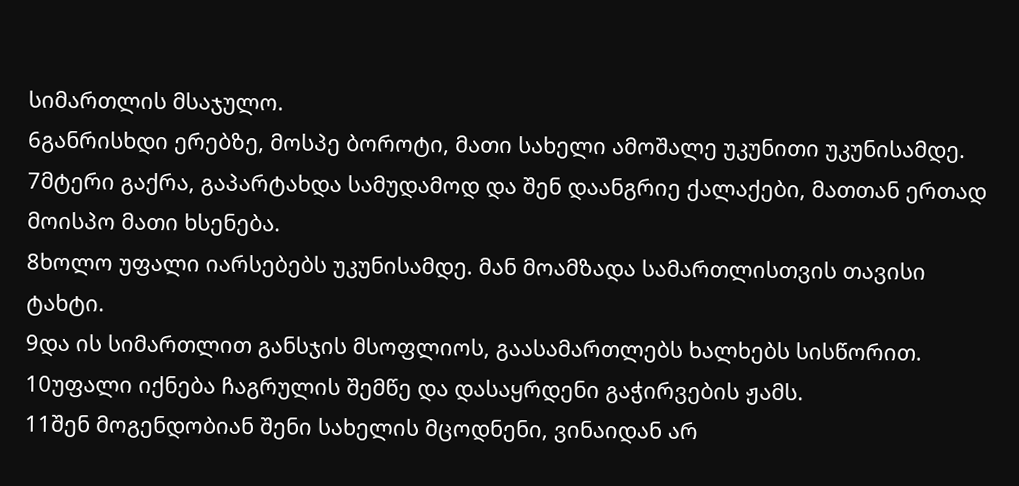სიმართლის მსაჯულო.
6განრისხდი ერებზე, მოსპე ბოროტი, მათი სახელი ამოშალე უკუნითი უკუნისამდე.
7მტერი გაქრა, გაპარტახდა სამუდამოდ და შენ დაანგრიე ქალაქები, მათთან ერთად მოისპო მათი ხსენება.
8ხოლო უფალი იარსებებს უკუნისამდე. მან მოამზადა სამართლისთვის თავისი ტახტი.
9და ის სიმართლით განსჯის მსოფლიოს, გაასამართლებს ხალხებს სისწორით.
10უფალი იქნება ჩაგრულის შემწე და დასაყრდენი გაჭირვების ჟამს.
11შენ მოგენდობიან შენი სახელის მცოდნენი, ვინაიდან არ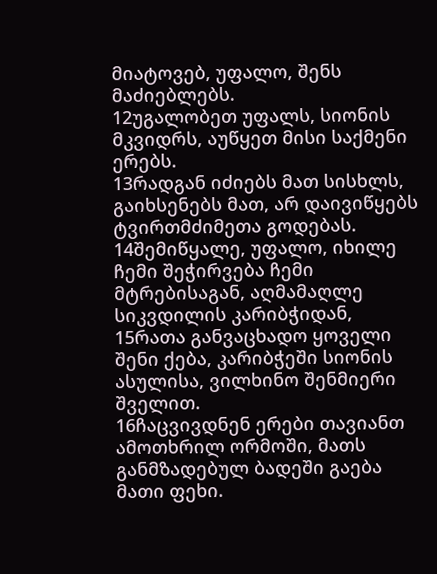მიატოვებ, უფალო, შენს მაძიებლებს.
12უგალობეთ უფალს, სიონის მკვიდრს, აუწყეთ მისი საქმენი ერებს.
13რადგან იძიებს მათ სისხლს, გაიხსენებს მათ, არ დაივიწყებს ტვირთმძიმეთა გოდებას.
14შემიწყალე, უფალო, იხილე ჩემი შეჭირვება ჩემი მტრებისაგან, აღმამაღლე სიკვდილის კარიბჭიდან,
15რათა განვაცხადო ყოველი შენი ქება, კარიბჭეში სიონის ასულისა, ვილხინო შენმიერი შველით.
16ჩაცვივდნენ ერები თავიანთ ამოთხრილ ორმოში, მათს განმზადებულ ბადეში გაება მათი ფეხი.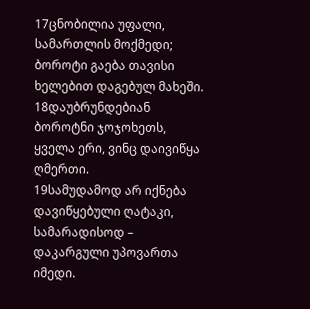17ცნობილია უფალი, სამართლის მოქმედი; ბოროტი გაება თავისი ხელებით დაგებულ მახეში.
18დაუბრუნდებიან ბოროტნი ჯოჯოხეთს, ყველა ერი, ვინც დაივიწყა ღმერთი.
19სამუდამოდ არ იქნება დავიწყებული ღატაკი, სამარადისოდ – დაკარგული უპოვართა იმედი.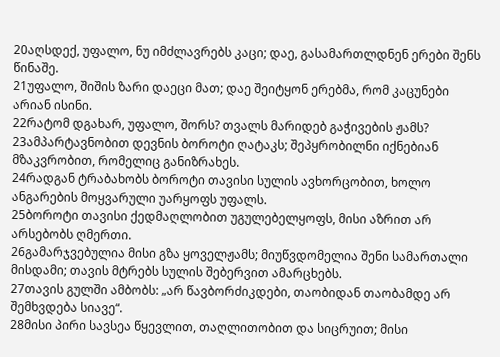20აღსდექ, უფალო, ნუ იმძლავრებს კაცი; დაე, გასამართლდნენ ერები შენს წინაშე.
21უფალო, შიშის ზარი დაეცი მათ; დაე შეიტყონ ერებმა, რომ კაცუნები არიან ისინი.
22რატომ დგახარ, უფალო, შორს? თვალს მარიდებ გაჭივების ჟამს?
23ამპარტავნობით დევნის ბოროტი ღატაკს; შეპყრობილნი იქნებიან მზაკვრობით, რომელიც განიზრახეს.
24რადგან ტრაბახობს ბოროტი თავისი სულის ავხორცობით, ხოლო ანგარების მოყვარული უარყოფს უფალს.
25ბოროტი თავისი ქედმაღლობით უგულებელყოფს, მისი აზრით არ არსებობს ღმერთი.
26გამარჯვებულია მისი გზა ყოველჟამს; მიუწვდომელია შენი სამართალი მისდამი; თავის მტრებს სულის შებერვით ამარცხებს.
27თავის გულში ამბობს: „არ წავბორძიკდები, თაობიდან თაობამდე არ შემხვდება სიავე“.
28მისი პირი სავსეა წყევლით, თაღლითობით და სიცრუით; მისი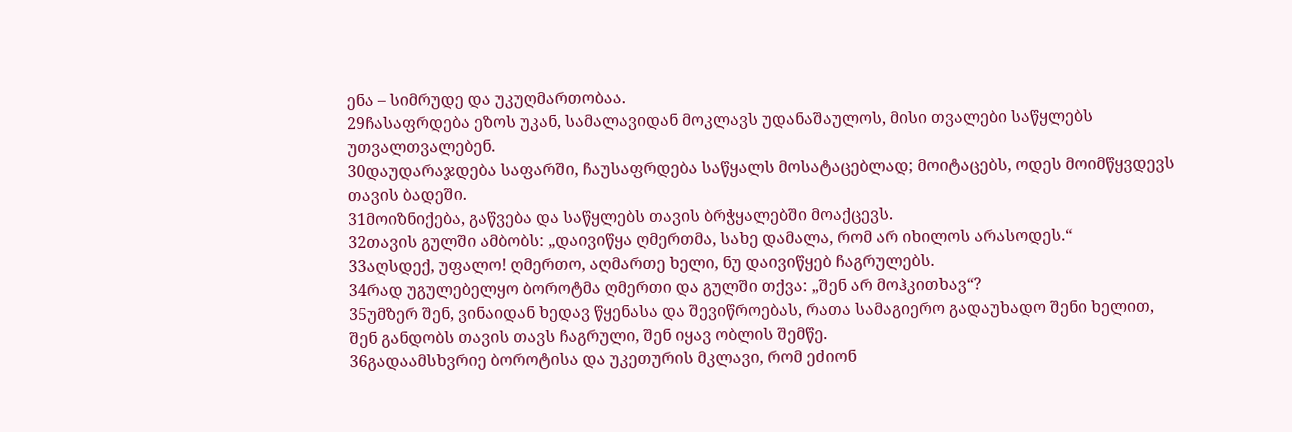ენა – სიმრუდე და უკუღმართობაა.
29ჩასაფრდება ეზოს უკან, სამალავიდან მოკლავს უდანაშაულოს, მისი თვალები საწყლებს უთვალთვალებენ.
30დაუდარაჯდება საფარში, ჩაუსაფრდება საწყალს მოსატაცებლად; მოიტაცებს, ოდეს მოიმწყვდევს თავის ბადეში.
31მოიზნიქება, გაწვება და საწყლებს თავის ბრჭყალებში მოაქცევს.
32თავის გულში ამბობს: „დაივიწყა ღმერთმა, სახე დამალა, რომ არ იხილოს არასოდეს.“
33აღსდექ, უფალო! ღმერთო, აღმართე ხელი, ნუ დაივიწყებ ჩაგრულებს.
34რად უგულებელყო ბოროტმა ღმერთი და გულში თქვა: „შენ არ მოჰკითხავ“?
35უმზერ შენ, ვინაიდან ხედავ წყენასა და შევიწროებას, რათა სამაგიერო გადაუხადო შენი ხელით, შენ განდობს თავის თავს ჩაგრული, შენ იყავ ობლის შემწე.
36გადაამსხვრიე ბოროტისა და უკეთურის მკლავი, რომ ეძიონ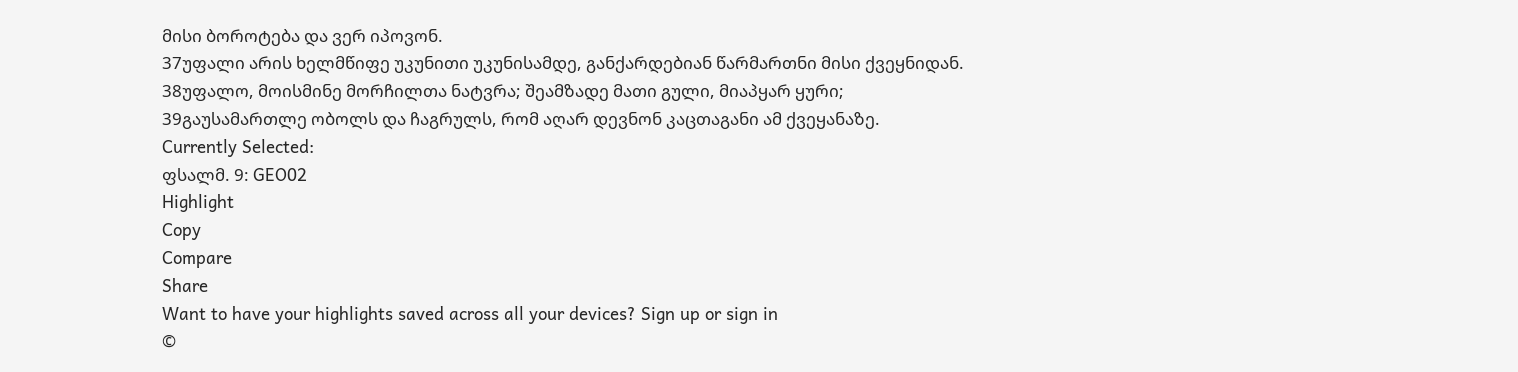მისი ბოროტება და ვერ იპოვონ.
37უფალი არის ხელმწიფე უკუნითი უკუნისამდე, განქარდებიან წარმართნი მისი ქვეყნიდან.
38უფალო, მოისმინე მორჩილთა ნატვრა; შეამზადე მათი გული, მიაპყარ ყური;
39გაუსამართლე ობოლს და ჩაგრულს, რომ აღარ დევნონ კაცთაგანი ამ ქვეყანაზე.
Currently Selected:
ფსალმ. 9: GEO02
Highlight
Copy
Compare
Share
Want to have your highlights saved across all your devices? Sign up or sign in
©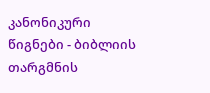კანონიკური წიგნები - ბიბლიის თარგმნის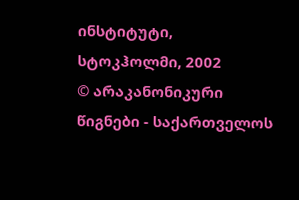ინსტიტუტი, სტოკჰოლმი, 2002
© არაკანონიკური წიგნები - საქართველოს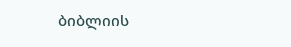ბიბლიის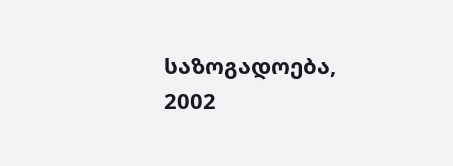საზოგადოება, 2002